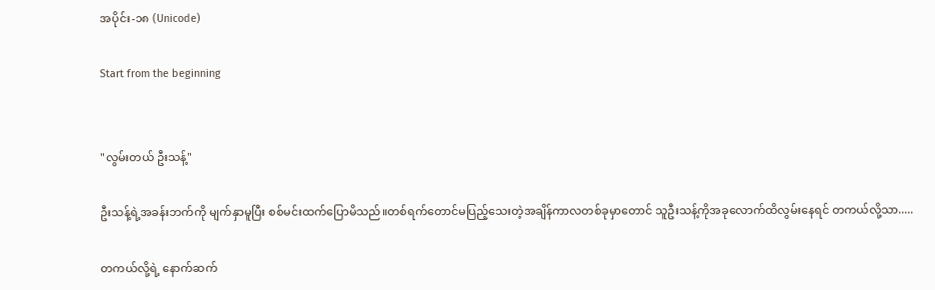အပိုင်း-၁၈ (Unicode)

Start from the beginning


"လွမ်းတယ် ဦးသန့်"

ဦးသန့်ရဲ့အခန်းဘက်ကို မျက်နှာမူပြီး စစ်မင်းထက်ပြောမိသည်။တစ်ရက်တောင်မပြည့်သေးတဲ့အချိန်ကာလတစ်ခုမှာတောင် သူဦးသန့်ကိုအခုလောက်ထိလွမ်းနေရင် တကယ်လို့သာ.....

တကယ်လို့ရဲ့ နောက်ဆက်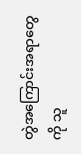တွဲအကြောင်းအရာတွေကို သူ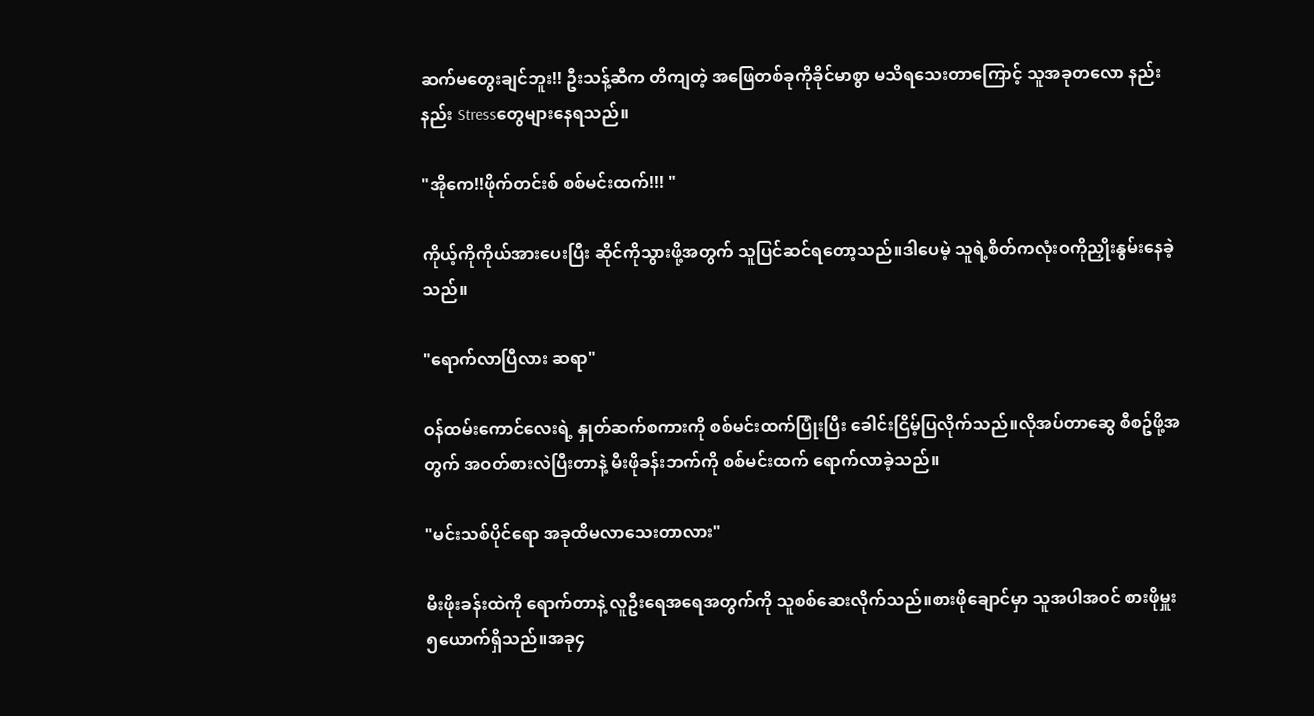ဆက်မတွေးချင်ဘူး!! ဦးသန့်ဆီက တိကျတဲ့ အဖြေတစ်ခုကိုခိုင်မာစွာ မသိရသေးတာကြောင့် သူအခုတလော နည်းနည်း Stressတွေများနေရသည်။

"အိုကေ!!ဖိုက်တင်းစ် စစ်မင်းထက်!!! "

ကိုယ့်ကိုကိုယ်အားပေးပြီး ဆိုင်ကိုသွားဖို့အတွက် သူပြင်ဆင်ရတော့သည်။ဒါပေမဲ့ သူရဲ့စိတ်ကလုံးဝကိုညှိုးနွမ်းနေခဲ့သည်။

"ရောက်လာပြီလား ဆရာ"

ဝန်ထမ်းကောင်လေးရဲ့ နှုတ်ဆက်စကားကို စစ်မင်းထက်ပြုံးပြီး ခေါင်းငြိမ့်ပြလိုက်သည်။လိုအပ်တာဆွေ စီစဥ်ဖို့အတွက် အဝတ်စားလဲပြီးတာနဲ့ မီးဖိုခန်းဘက်ကို စစ်မင်းထက် ရောက်လာခဲ့သည်။

"မင်းသစ်ပိုင်ရော အခုထိမလာသေးတာလား"

မီးဖိုးခန်းထဲကို ရောက်တာနဲ့ လူဦးရေအရေအတွက်ကို သူစစ်ဆေးလိုက်သည်။စားဖိုချောင်မှာ သူအပါအဝင် စားဖိုမှူး ၅ယောက်ရှိသည်။အခု၄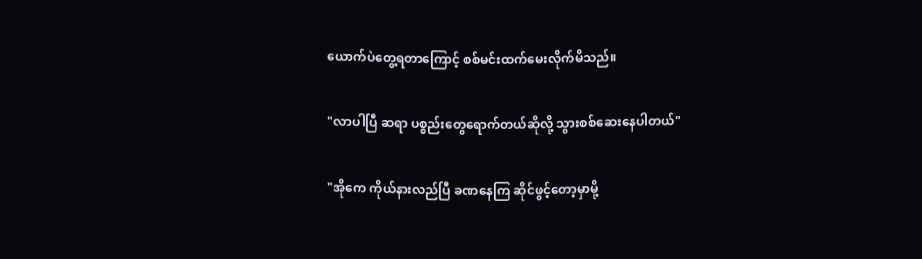ယောက်ပဲတွေ့ရတာကြောင့် စစ်မင်းထက်မေးလိုက်မိသည်။

"လာပါပြီ ဆရာ ပစ္စည်းတွေရောက်တယ်ဆိုလို့ သွားစစ်ဆေးနေပါတယ်"

"အိုကေ ကိုယ်နားလည်ပြီ ခဏနေကြ ဆိုင်ဖွင့်တော့မှာမို့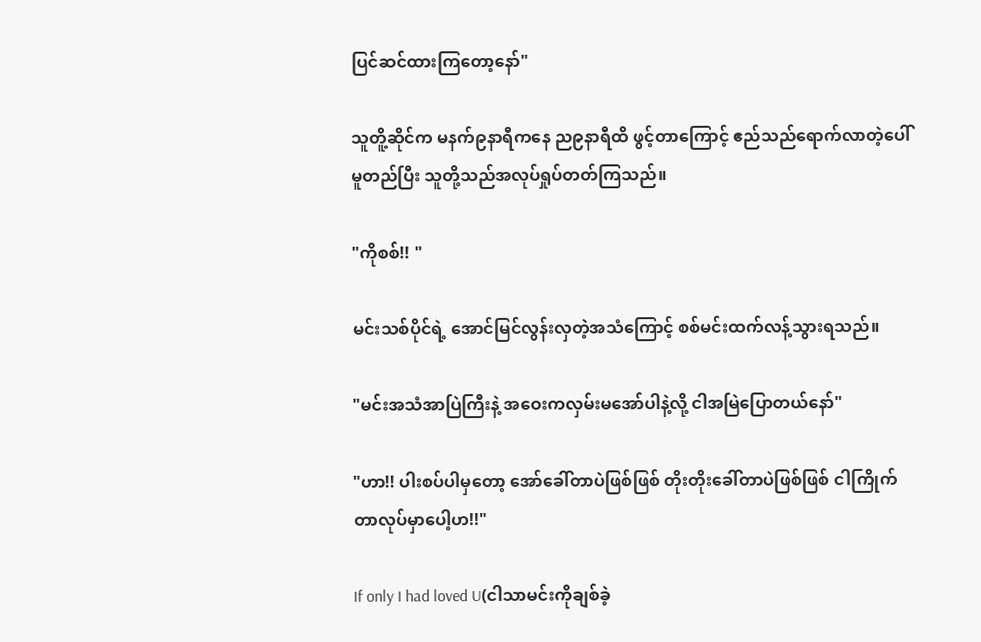ပြင်ဆင်ထားကြတော့နော်"

သူတိူ့ဆိုင်က မနက်၉နာရီကနေ ည၉နာရီထိ ဖွင့်တာကြောင့် ဧည်သည်ရောက်လာတဲ့ပေါ်မူတည်ပြီး သူတို့သည်အလုပ်ရှုပ်တတ်ကြသည်။

"ကိုစစ်!! "

မင်းသစ်ပိုင်ရဲ့ အောင်မြင်လွန်းလှတဲ့အသံကြောင့် စစ်မင်းထက်လန့်သွားရသည်။

"မင်းအသံအာပြဲကြီးနဲ့ အဝေးကလှမ်းမအော်ပါနဲ့လို့ ငါအမြဲပြောတယ်နော်"

"ဟာ!! ပါးစပ်ပါမှတော့ အော်ခေါ်တာပဲဖြစ်ဖြစ် တိုးတိုးခေါ်တာပဲဖြစ်ဖြစ် ငါကြိုက်တာလုပ်မှာပေါ့ဟ!!"

If only I had loved U(ငါသာမင်းကိုချစ်ခဲ့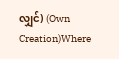လျှင်) (Own Creation)Where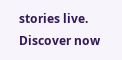stories live. Discover now